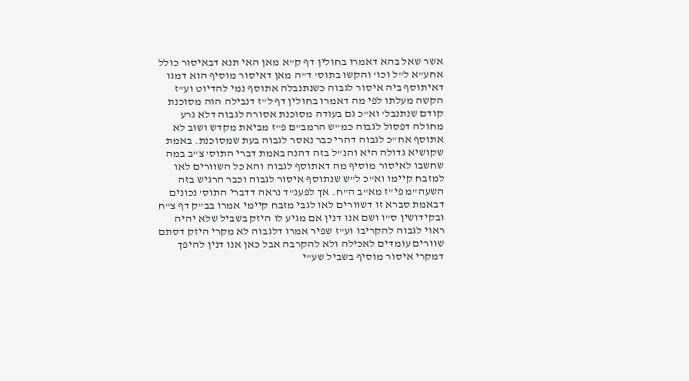אשר שאל בהא דאמרו בחולין דף ק"א מאן האי תנא דבאיסור כולל אחע"א ל"ל וכו' והקשו בתוס' ד"ה מאן דאיסור מוסיף הוא דמגו דאיתוסף ביה איסור לגבוה כשנתנבלה אתוסף נמי להדיוט וע"ז הקשה מעלתו לפי מה דאמרו בחולין דף ל"ז דנבילה הוה מסוכנת קודם שנתנבל' וא"כ גם בעודה מסוכנת אסורה לגבוה דלא גרע מחולה דפסול לגבוה כמ"ש הרמב"ם פ"ז מביאת מקדש ושוב לא אתוסף אח"כ לגבוה דהרי כבר נאסר לגבוה בעת שמסוכנת. באמת שקושיא גדולה היא והנ"ל בזה דהנה באמת דברי התוס' צ"ב במה שחשבו לאיסור מוסיף מה דאתוסף לגבוה והא כל השוורים לאו למזבח קיימו וא"כ ל"ש שנתוסף איסור לגבוה וכבר הרגיש בזה השעה"מ פי"ז מא"ב ה"ח. אך לפענ"ד נראה דדברי התוס' נכונים דבאמת סברא זו דשוורים לאו לגבי מזבח קיימי אמרו בב"ק דף צ"ח ובקידושין ס"ו ושם אנו דנין אם מגיע לו היזק בשביל שלא יהיה ראוי לגבוה להקריבו וע"ז שפיר אמרו דלגבוה לא מקרי היזק דסתם שוורים עומדים לאכילה ולא להקרבה אבל כאן אנו דנין להיפך דמקרי איסור מוסיף בשביל שע"י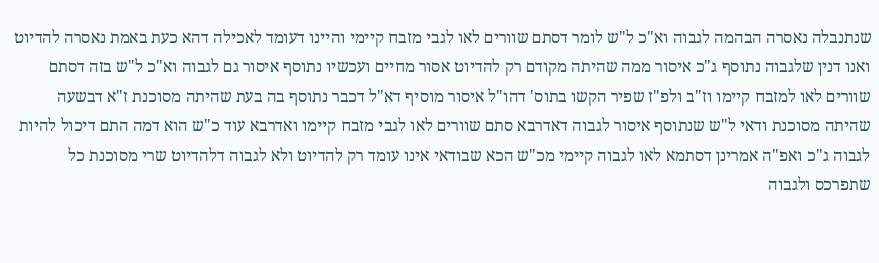שנתנבלה נאסרה הבהמה לגבוה וא"כ ל"ש לומר דסתם שוורים לאו לגבי מזבח קיימי והיינו דעומד לאכילה דהא כעת באמת נאסרה להדיוט ואנו דנין שלגבוה נתוסף ג"כ איסור ממה שהיתה מקודם רק להדיוט אסור מחיים ועכשיו נתוסף איסור גם לגבוה וא"כ ל"ש בזה דסתם שוורים לאו למזבח קיימו וז"ב ולפ"ז שפיר הקשו בתוס' דהו"ל איסור מוסיף דא"ל דכבר נתוסף בה בעת שהיתה מסוכנת ז"א דבשעה שהיתה מסוכנת ודאי ל"ש שנתוסף איסור לגבוה דאדרבא סתם שוורים לאו לגבי מזבח קיימו ואדרבא עוד כ"ש הוא דמה התם דיכול להיות לגבוה ג"כ ואפ"ה אמרינן דסתמא לאו לגבוה קיימי מכ"ש הכא שבודאי אינו עומד רק להדיוט ולא לגבוה דלהדיוט שרי מסוכנת כל שתפרכס ולגבוה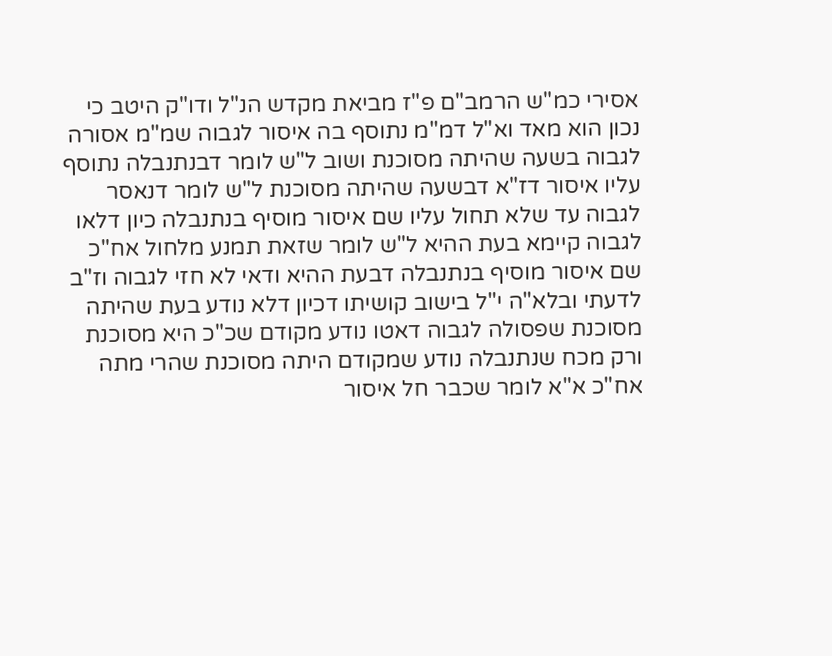אסירי כמ"ש הרמב"ם פ"ז מביאת מקדש הנ"ל ודו"ק היטב כי נכון הוא מאד וא"ל דמ"מ נתוסף בה איסור לגבוה שמ"מ אסורה לגבוה בשעה שהיתה מסוכנת ושוב ל"ש לומר דבנתנבלה נתוסף עליו איסור דז"א דבשעה שהיתה מסוכנת ל"ש לומר דנאסר לגבוה עד שלא תחול עליו שם איסור מוסיף בנתנבלה כיון דלאו לגבוה קיימא בעת ההיא ל"ש לומר שזאת תמנע מלחול אח"כ שם איסור מוסיף בנתנבלה דבעת ההיא ודאי לא חזי לגבוה וז"ב לדעתי ובלא"ה י"ל בישוב קושיתו דכיון דלא נודע בעת שהיתה מסוכנת שפסולה לגבוה דאטו נודע מקודם שכ"כ היא מסוכנת ורק מכח שנתנבלה נודע שמקודם היתה מסוכנת שהרי מתה אח"כ א"א לומר שכבר חל איסור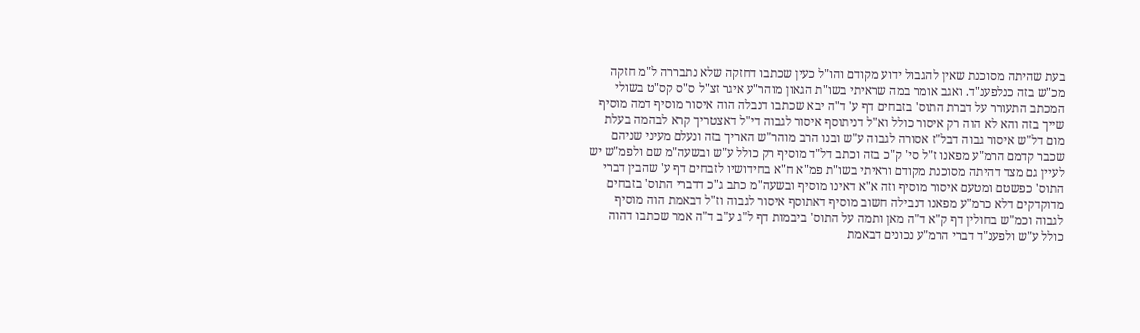בעת שהיתה מסוכנת שאין להגבול ידוע מקודם והו"ל כעין שכתבו דחזקה שלא נתבררה ל"מ חזקה מכ"ש בזה כנלפענ"ד. ואגב אומר במה שראיתי בשו"ת הגאון מוהר"ע איגר זצ"ל ס"ס קס"ט בשולי המכתב התעורר על דברת התוס' בזבחים דף ע' ד"ה יבא שכתבו דנבלה הוה איסור מוסיף דמה מוסיף שייך בזה והא לא הוה רק איסור כולל וא"ל דניתוסף איסור לגבוה די"ל דאצטריך קרא לבהמה בעלת מום דל"ש איסור גבוה דבל"ז אסורה לגבוה ע"ש ובנו הרב מוהר"ש האריך בזה ונעלם מעיני שניהם שכבר קדמם הרמ"ע מפאנו ז"ל סי' ק"כ בזה וכתב דל"ד מוסיף רק כולל ע"ש ובשעה"מ שם ולפמ"ש יש לעיין גם מצד דהיתה מסוכנת מקודם וראיתי בשו"ת פמ"א ח"א בחידושיו לזבחים דף ע' שהבין דברי התוס' כפשטם ומטעם איסור מוסיף וזה א"א דאינו מוסיף ובשעה"מ כתב ג"כ דדברי התוס' בזבחים מדוקדקים דלא כרמ"ע מפאנו דנבילה חשוב מוסיף דאתוסף איסור לגבוה וז"ל דבאמת הוה מוסיף לגבוה וכמ"ש בחולין דף ק"א ד"ה מאן ותמה על התוס' ביבמות דף ל"ג ע"ב ד"ה אמר שכתבו דהוה כולל ע"ש ולפענ"ד דברי הרמ"ע נכונים דבאמת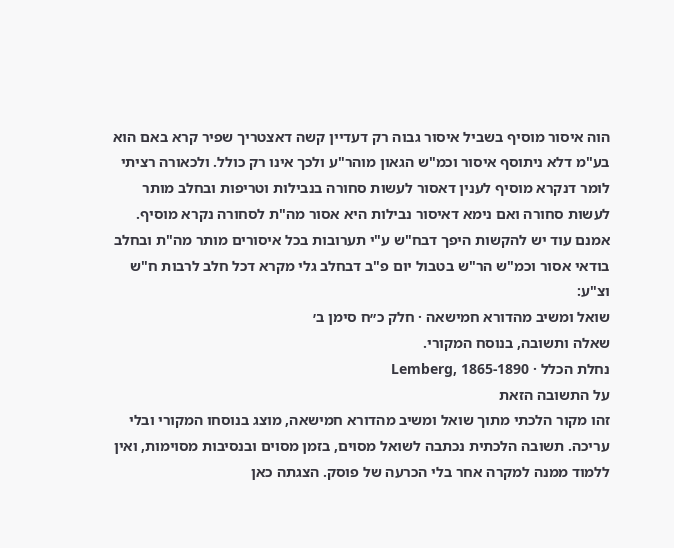הוה איסור מוסיף בשביל איסור גבוה רק דעדיין קשה דאצטריך שפיר קרא באם הוא בע"מ דלא ניתוסף איסור וכמ"ש הגאון מוהר"ע ולכך אינו רק כולל. ולכאורה רציתי לומר דנקרא מוסיף לענין דאסור לעשות סחורה בנבילות וטריפות ובחלב מותר לעשות סחורה ואם נימא דאיסור נבילות היא אסור מה"ת לסחורה נקרא מוסיף. אמנם עוד יש להקשות היפך דבח"ש ע"י תערובות בכל איסורים מותר מה"ת ובחלב בודאי אסור וכמ"ש הר"ש בטבול יום פ"ב דבחלב גלי מקרא דכל חלב לרבות ח"ש וצ"ע:
שואל ומשיב מהדורא חמישאה · חלק כ״ח סימן ב׳
שאלה ותשובה, בנוסח המקורי.
נחלת הכלל · Lemberg, 1865-1890
על התשובה הזאת
זהו מקור הלכתי מתוך שואל ומשיב מהדורא חמישאה, מוצג בנוסחו המקורי ובלי עריכה. תשובה הלכתית נכתבה לשואל מסוים, בזמן מסוים ובנסיבות מסוימות, ואין ללמוד ממנה למקרה אחר בלי הכרעה של פוסק. הצגתה כאן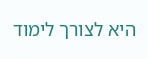היא לצורך לימוד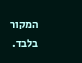המקור בלבד.